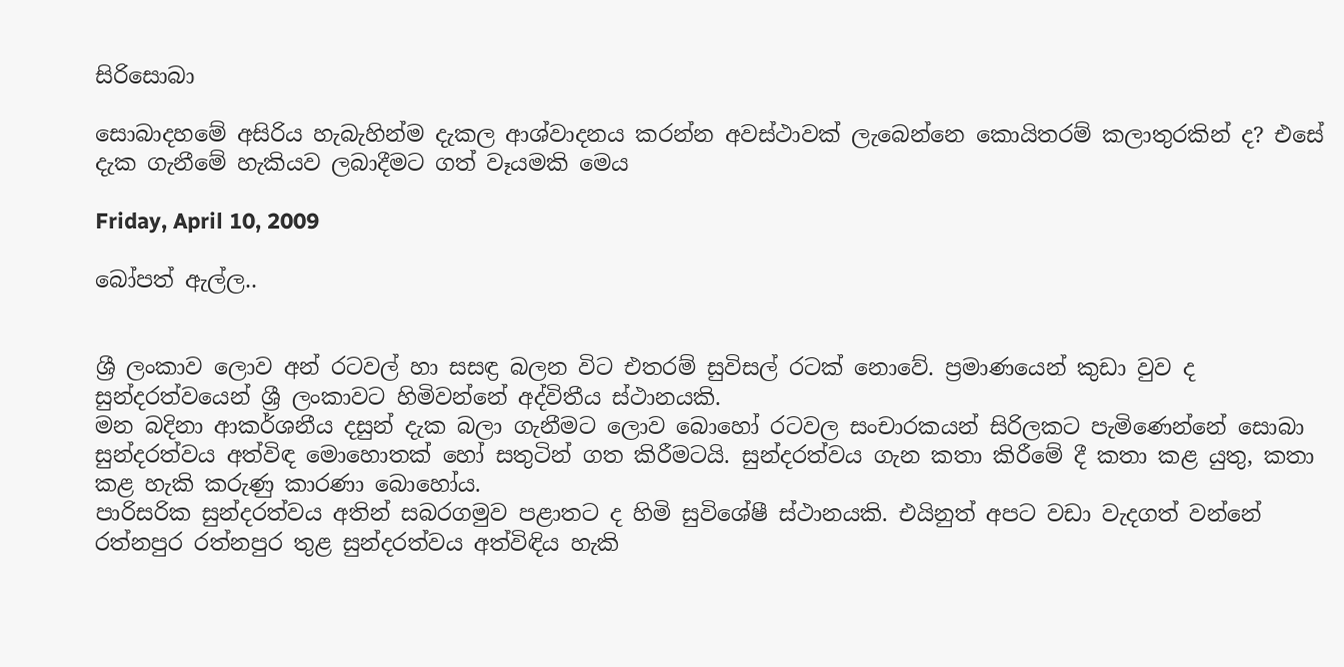සිරිසොබා

සොබාදහමේ අසිරිය හැබැහින්ම දැකල ආශ්වාදනය කරන්න අවස්ථාවක් ලැබෙන්නෙ කොයිතරම් කලාතුරකින් ද? එසේ දැක ගැනීමේ හැකියව ලබාදීමට ගත් වෑයමකි මෙය

Friday, April 10, 2009

බෝපත් ඇල්ල..


ශ්‍රී ලංකාව ලොව අන් රටවල් හා සසඳ්‍ර බලන විට එතරම් සුවිසල් රටක් නොවේ. ප්‍රමාණයෙන් කුඩා වුව ද සුන්දරත්වයෙන් ශ්‍රී ලංකාවට හිමිවන්නේ අද්විතීය ස්ථානයකි.
මන බදිනා ආකර්ශනීය දසුන් දැක බලා ගැනීමට ලොව බොහෝ රටවල සංචාරකයන් සිරිලකට පැමිණෙන්නේ සොබා සුන්දරත්වය අත්විඳ මොහොතක් හෝ සතුටින් ගත කිරීමටයි. සුන්දරත්වය ගැන කතා කිරීමේ දී කතා කළ යුතු, කතා කළ හැකි කරුණු කාරණා බොහෝය.
පාරිසරික සුන්දරත්වය අතින් සබරගමුව පළාතට ද හිමි සුවිශේෂී ස්ථානයකි. එයිනුත් අපට වඩා වැදගත් වන්නේ රත්නපුර රත්නපුර තුළ සුන්දරත්වය අත්විඳිය හැකි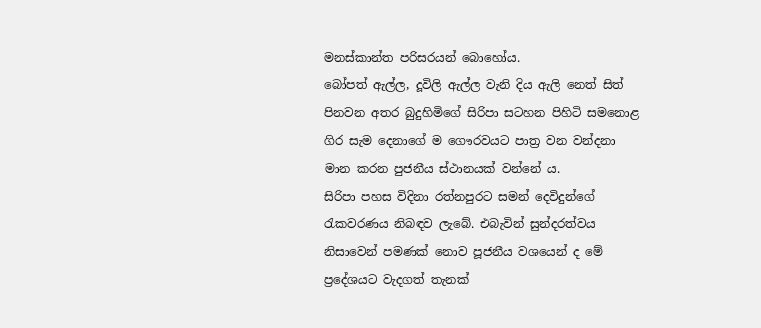මනස්කාන්ත පරිසරයන් බොහෝය.
බෝපත් ඇල්ල, දූවිලි ඇල්ල වැනි දිය ඇලි නෙත් සිත් පිනවන අතර බුදුහිමිගේ සිරිපා සටහන පිහිටි සමනොළ ගිර සැම දෙනාගේ ම ගෞරවයට පාත්‍ර වන වන්දනා මාන කරන පුජනීය ස්ථානයක් වන්නේ ය.
සිරිපා පහස විදිනා රත්නපුරට සමන් දෙවිදුන්ගේ රැකවරණය නිබඳව ලැබේ. එබැවින් සුන්දරත්වය නිසාවෙන් පමණක් නොව පූජනීය වශයෙන් ද මේ ප්‍රදේශයට වැදගත් තැනක්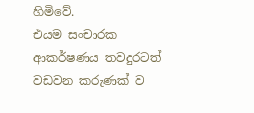හිමිවේ.
එයම සංචාරක ආකර්ෂණය තවදුරටත් වඩවන කරුණක් ව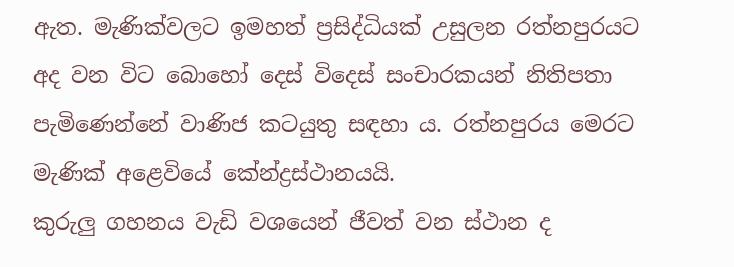ඇත. මැණික්වලට ඉමහත් ප්‍රසිද්ධියක් උසුලන රත්නපුරයට අද වන විට බොහෝ දෙස් විදෙස් සංචාරකයන් නිතිපතා පැමිණෙන්නේ වාණිජ කටයුතු සඳහා ය. රත්නපුරය මෙරට මැණික් අළෙවියේ කේන්ද්‍රස්ථානයයි.
කුරුලු ගහනය වැඩි වශයෙන් ජීවත් වන ස්ථාන ද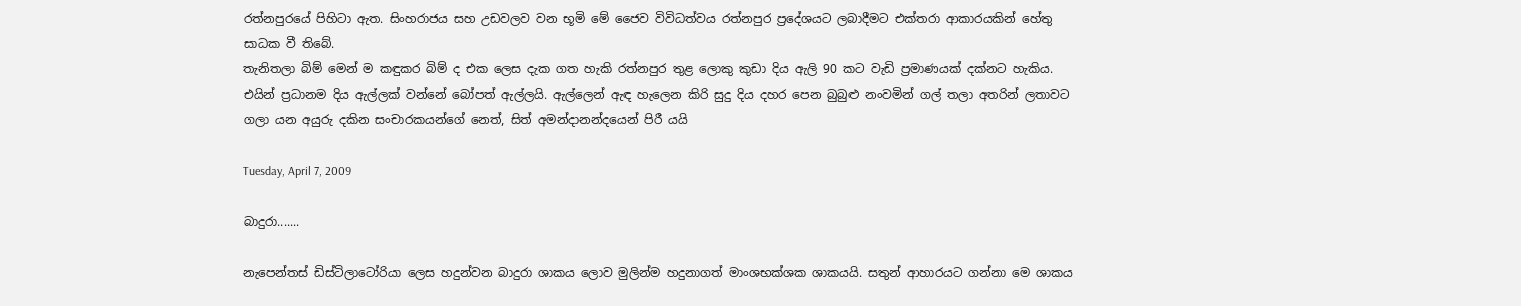රත්නපුරයේ පිහිටා ඇත. සිංහරාජය සහ උඩවලව වන භූමි මේ ජෛව විවිධත්වය රත්නපුර ප්‍රදේශයට ලබාදීමට එක්තරා ආකාරයකින් හේතු සාධක වී තිබේ.
තැනිතලා බිම් මෙන් ම කඳුකර බිම් ද එක ලෙස දැක ගත හැකි රත්නපුර තුළ ලොකු කුඩා දිය ඇලි 90 කට වැඩි ප්‍රමාණයක් දක්නට හැකිය.
එයින් ප්‍රධානම දිය ඇල්ලක් වන්නේ බෝපත් ඇල්ලයි. ඇල්ලෙන් ඇඳ හැලෙන කිරි සුදු දිය දහර පෙන බුබුළු නංවමින් ගල් තලා අතරින් ලතාවට ගලා යන අයුරු දකින සංචාරකයන්ගේ නෙත්, සිත් අමන්දානන්දයෙන් පිරී යයි

Tuesday, April 7, 2009

බාදුරා.......

නැපෙන්තස් ඩිස්ටිලාටෝරියා ලෙස හදුන්වන බාදුරා ශාකය ලොව මුලින්ම හදුනාගත් මාංශභක්ශක ශාකයයි. සතුන් ආහාරයට ගන්නා මෙ ශාකය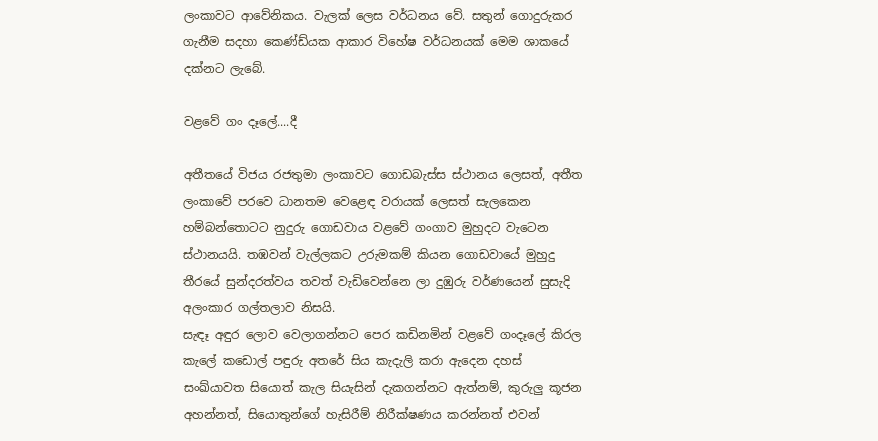ලංකාවට ආවේනිකය. වැලක් ‍ලෙස වර්ධනය වේ. සතුන් ගොදුරුකර ගැනීම සදහා කෙණ්ඩ්යක ආකාර විහේෂ වර්ධනයක් මෙම ශාකයේ දක්නට ලැබේ.

වළවේ ගං දෑලේ....දී

අතීතයේ විජය රජතුමා ලංකාවට ගොඩබැස්ස ස්ථානය ලෙසත්, අතීත ලංකාවේ පරවෙ ධානතම වෙළෙඳ වරායක් ලෙසත් සැලකෙන හම්බන්තොටට නුදුරු ගොඩවාය වළවේ ගංගාව මුහුදට වැටෙන ස්ථානයයි. තඹවන් වැල්ලකට උරුමකම් කියන ගොඩවායේ මුහුදු තීරයේ සුන්දරත්වය තවත් වැඩිවෙන්නෙ ලා දුඹුරු වර්ණයෙන් සුසැදි අලංකාර ගල්තලාව නිසයි.
සැඳෑ අඳුර ලොව වෙලාගන්නට පෙර කඩිනමින් වළවේ ගංදෑලේ කිරල කැලේ කඩොල් පඳුරු අතරේ සිය කැදැලි කරා ඇදෙන දහස් සංඛ්යාවත සියොත් කැල සියැසින් දැකගන්නට ඇත්නම්, කුරුලු කූජන අහන්නත්, සියොතුන්ගේ හැසිරීම් නිරීක්ෂණය කරන්නත් එවන්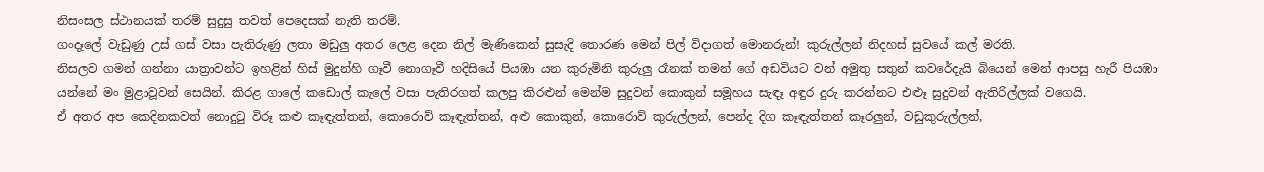නිසංසල ස්ථානයක් තරම් සුදුසු තවත් පෙදෙසක් නැති තරම්.
ගංදෑලේ වැඩුණු උස් ගස් වසා පැතිරුණු ලතා මඩුලු අතර ලෙළ දෙන නිල් මැණිකෙන් සුසැදි තොරණ මෙන් පිල් විදාගත් මොනරුන්! කුරුල්ලන් නිදහස් සුවයේ කල් මරති.
නිසලව ගමන් ගන්නා යාත්‍රාවන්ට ඉහළින් හිස් මුදුන්හි ගෑවී නොගෑවී හදිසියේ පියඹා යන කුරුමිනි කුරුලු රෑනක් තමන් ගේ අඩවියට වන් අමුතු සතුන් කවරේදැයි බියෙන් මෙන් ආපසු හැරී පියඹා යන්නේ මං මුළාවූවන් සෙයින්. කිරළ ගාලේ කඩොල් කැලේ වසා පැතිරගත් කලපු කිරළුන් මෙන්ම සුදුවන් කොකුන් සමූහය සැඳෑ අඳුර දුරු කරන්නට එළුෑ සුදුවන් ඇතිරිල්ලක් වගෙයි.
ඒ අතර අප කෙදිනකවත් නොදුටු විරූ කළු කෑඳැත්තන්, කොරොව් කෑඳැත්තන්, අළු කොකුන්, කොරොව් කුරුල්ලන්, පෙන්ද දිග කෑඳැත්තන් කෑරලුන්, වඩුකුරුල්ලන්,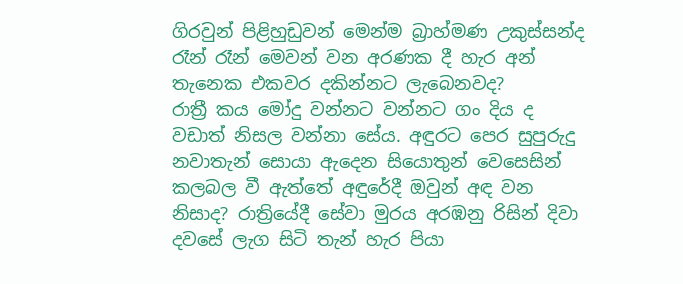ගිරවුන් පිළිහුඩුවන් මෙන්ම බ්‍රාහ්මණ උකුස්සන්ද රෑන් රෑන් මෙවන් වන අරණක දී හැර අන් තැනෙක එකවර දකින්නට ලැබෙනවද?
රාත්‍රී කය මෝදු වන්නට වන්නට ගං දිය ද වඩාත් නිසල වන්නා සේය. අඳුරට පෙර සුපුරුදු නවාතැන් සොයා ඇදෙන සියොතුන් වෙසෙසින් කලබල වී ඇත්තේ අඳුරේදී ඔවුන් අඳ වන නිසාද? රාත්‍රියේදී සේවා මුරය අරඹනු රිසින් දිවා දවසේ ලැග සිටි තැන් හැර පියා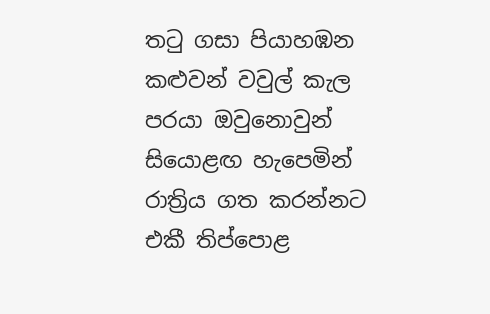තටු ගසා පියාහඹන කළුවන් වවුල් කැල පරයා ඔවුනොවුන් සියොළඟ හැපෙමින් රාත්‍රිය ගත කරන්නට එකී තිප්පොළ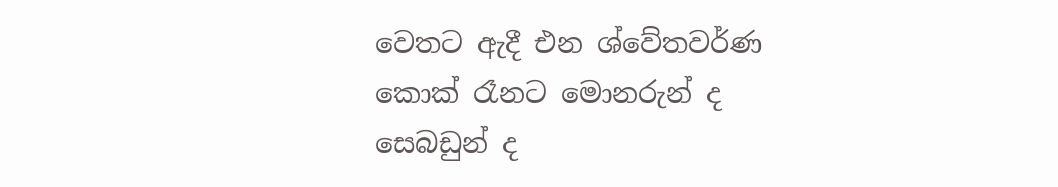වෙතට ඇදී එන ශ්වේතවර්ණ කොක් රෑනට මොනරුන් ද සෙබඩුන් ද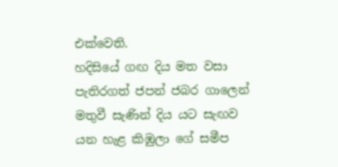එක්වෙති.
හදිසියේ ගඟ දිය මත වසා පැතිරගත් ජපන් ජබර ගාලෙන් මතුවී සැණින් දිය යට සැඟව යන හැළ කිඹුලා ගේ සමීප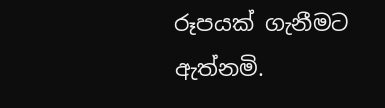රූපයක් ගැනීමට ඇත්නමි.